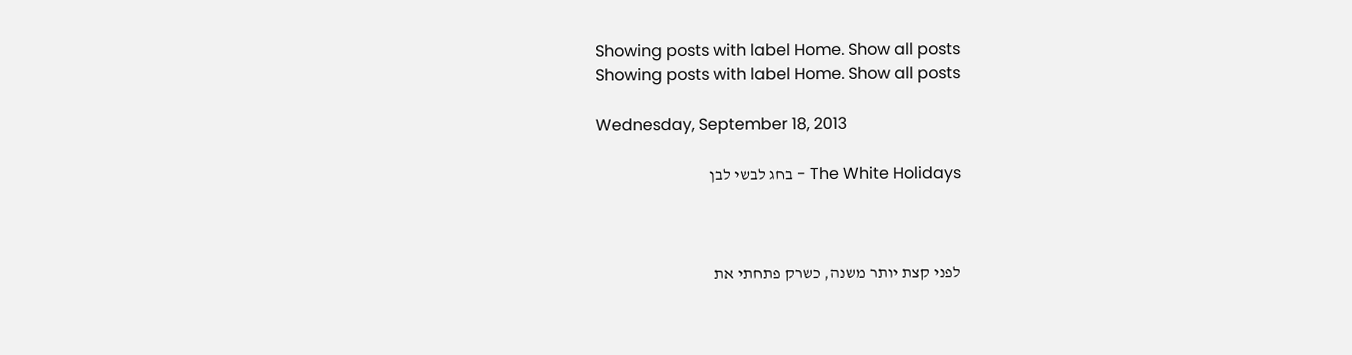Showing posts with label Home. Show all posts
Showing posts with label Home. Show all posts

Wednesday, September 18, 2013

The White Holidays - בחג לבשי לבן



לפני קצת יותר משנה, כשרק פתחתי את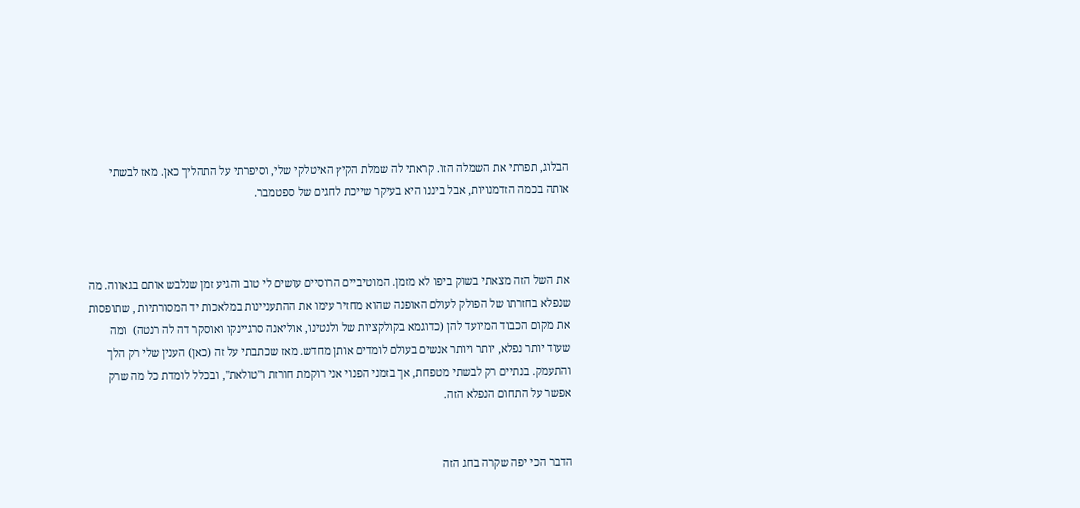הבלוג, תפרתי את השמלה הזו. קראתי לה שמלת הקיץ האיטלקי שלי, וסיפרתי על התהליך כאן. מאז לבשתי אותה בכמה הזדמנויות, אבל ביננו היא בעיקר שייכת לחגים של ספטמבר.



את השל הזה מצאתי בשוק ביפו לא מזמן. המוטיביים הרוסיים עושים לי טוב והגיע זמן שנלבש אותם בגאווה. מה שנפלא בחזרתו של הפולק לעולם האופנה שהוא מחזיר עימו את ההתעניינות במלאכות יד המסורתיות , שתופסות את מקום הכבוד המיועד להן (כדוגמא בקולקציות של ולנטינו, אוליאנה סרגיינקו ואוסקר דה לה רנטה)  ומה שעוד יותר נפלא, יותר ויותר אנשים בעולם לומדים אותן מחדש. מאז שכתבתי על זה (כאן) הענין שלי רק הלך והתעמק. בנתיים רק לבשתי מטפחת, אך בזמני הפנוי אני רוקמת חורזת ו"טולאת", ובכלל לומדת כל מה שרק אפשר על התחום הנפלא הזה.


הדבר הכי יפה שקרה בחג הזה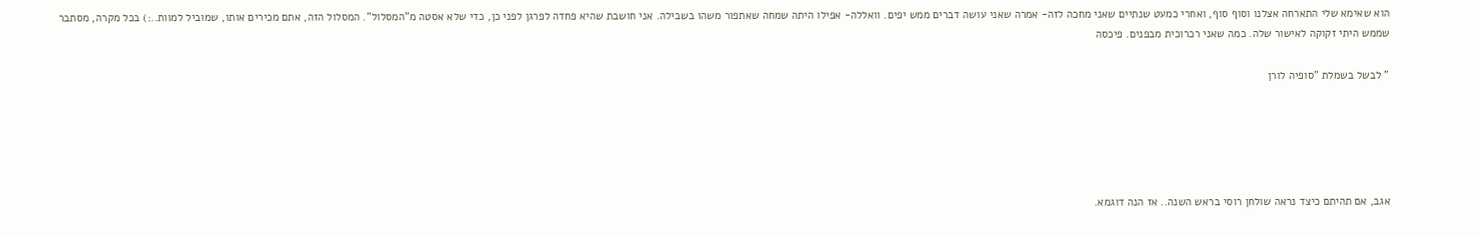הוא שאימא שלי התארחה אצלנו וסוף סוף, ואחרי כמעט שנתיים שאני מחכה לזה- אמרה שאני עושה דברים ממש יפים. וואללה- אפילו היתה שמחה שאתפור משהו בשבילה. אני חושבת שהיא פחדה לפרגן לפני כן, כדי שלא אסטה מ"המסלול". המסלול הזה, אתם מכירים אותו, שמוביל למוות..:) בכל מקרה, מסתבר שממש היתי זקוקה לאישור שלה. כמה שאני רכרוכית מבפנים. פיכסה

" לבשל בשמלת "סופיה לורן





אגב, אם תהיתם כיצד נראה שולחן רוסי בראש השנה.. אז הנה דוגמא.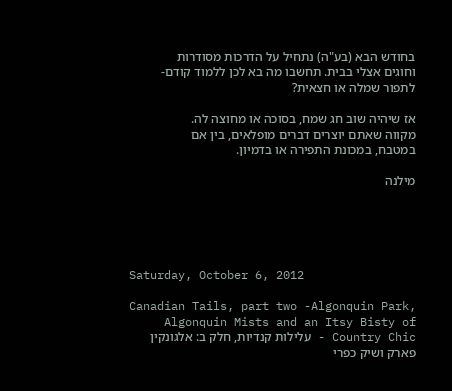בחודש הבא (בע"ה) נתחיל על הדרכות מסודרות וחוגים אצלי בבית. תחשבו מה בא לכן ללמוד קודם- לתפור שמלה או חצאית?

אז שיהיה שוב חג שמח, בסוכה או מחוצה לה.
מקווה שאתם יוצרים דברים מופלאים, בין אם במטבח, במכונת התפירה או בדמיון.

מילנה





Saturday, October 6, 2012

Canadian Tails, part two -Algonquin Park, Algonquin Mists and an Itsy Bisty of Country Chic - עלילות קנדיות, חלק ב: אלגונקין פארק ושיק כפרי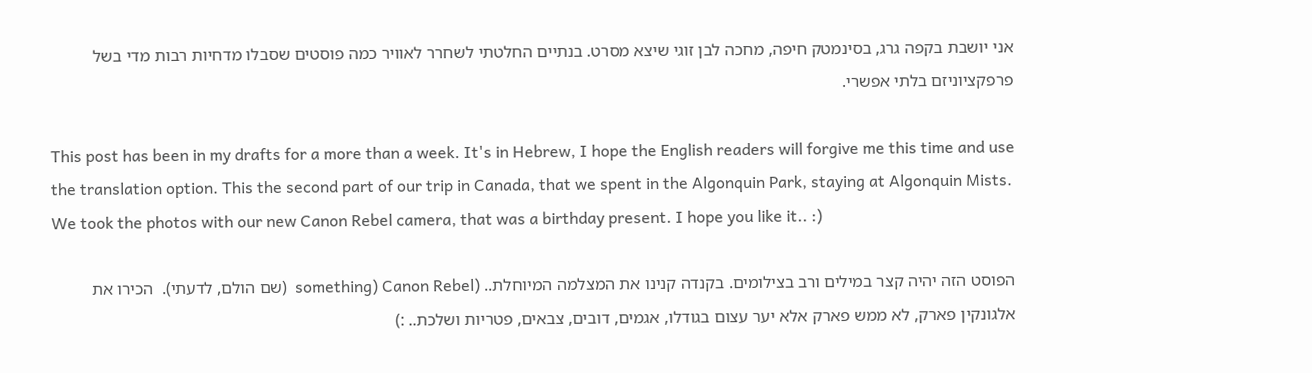אני יושבת בקפה גרג, בסינמטק חיפה, מחכה לבן זוגי שיצא מסרט. בנתיים החלטתי לשחרר לאוויר כמה פוסטים שסבלו מדחיות רבות מדי בשל פרפקציוניזם בלתי אפשרי.

This post has been in my drafts for a more than a week. It's in Hebrew, I hope the English readers will forgive me this time and use the translation option. This the second part of our trip in Canada, that we spent in the Algonquin Park, staying at Algonquin Mists. We took the photos with our new Canon Rebel camera, that was a birthday present. I hope you like it.. :)

הפוסט הזה יהיה קצר במילים ורב בצילומים. בקנדה קנינו את המצלמה המיוחלת.. (Canon Rebel (something  (שם הולם, לדעתי).  הכירו את אלגונקין פארק, לא ממש פארק אלא יער עצום בגודלו, אגמים, דובים, צבאים, פטריות ושלכת.. :)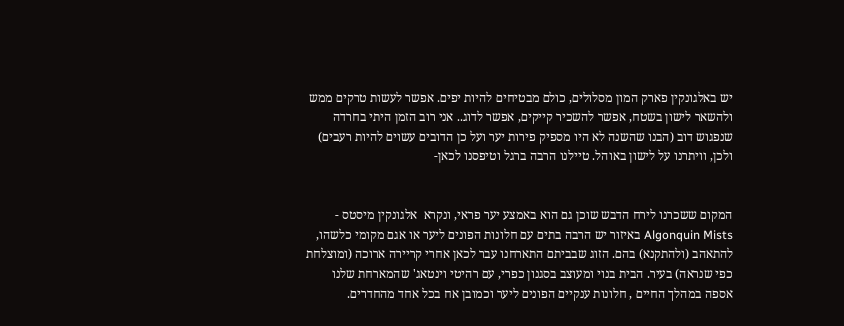יש באלגונקין פארק המון מסלולים, כולם מבטיחים להיות יפים. אפשר לעשות טרקים ממש ולהשאר לישון בשטח, אפשר להשכיר קייקים, אפשר לדוג.. אני רוב הזמן היתי בחרדה שנפגוש דוב (הבנו שהשנה לא היו מספיק פירות יער ועל כן הדובים עשוים להיות רעבים) ולכן, וויתרנו על לישון באוהל. טיילנו הרבה ברגל וטיפסנו לכאן-


המקום ששכרנו לירח הדבש שוכן גם הוא באמצע יער פראי, ונקרא  אלגונקין מיסטס - Algonquin Mists באיזור יש הרבה בתים עם חלונות הפונים ליער או אגם מקומי כלשהו, להתאהב (ולהתקנא) בהם. הזוג שבביתם התארחנו עבר לכאן אחרי קריירה ארוכה (ומוצלחת כפי שנראה) בעיר. הבית בנוי ומעוצב בסגנון כפרי, עם רהיטי וינטאג' שהמארחת שלנו אספה במהלך החיים , חלונות ענקיים הפונים ליער וכמובן אח בכל אחד מהחדרים.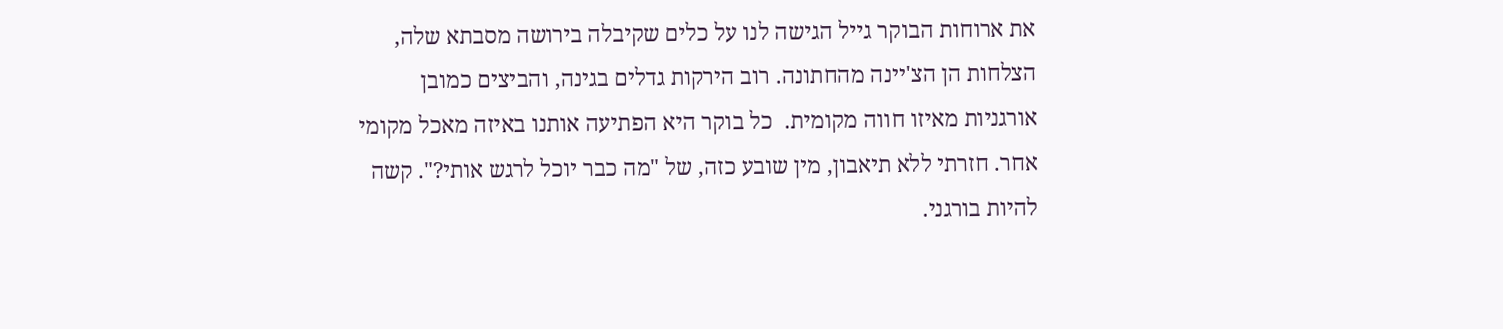את ארוחות הבוקר גייל הגישה לנו על כלים שקיבלה בירושה מסבתא שלה, הצלחות הן הצ'יינה מהחתונה. רוב הירקות גדלים בגינה, והביצים כמובן אורגניות מאיזו חווה מקומית.  כל בוקר היא הפתיעה אותנו באיזה מאכל מקומי אחר. חזרתי ללא תיאבון, מין שובע כזה, של "מה כבר יוכל לרגש אותי?". קשה להיות בורגני.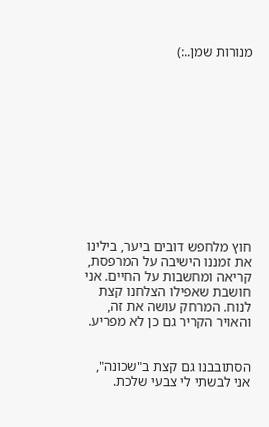מנורות שמן..:)












חוץ מלחפש דובים ביער, בילינו את זמננו הישיבה על המרפסת, קריאה ומחשבות על החיים. אני חושבת שאפילו הצלחנו קצת לנוח. המרחק עושה את זה, והאויר הקריר גם כן לא מפריע.


הסתובבנו גם קצת ב"שכונה", אני לבשתי לי צבעי שלכת.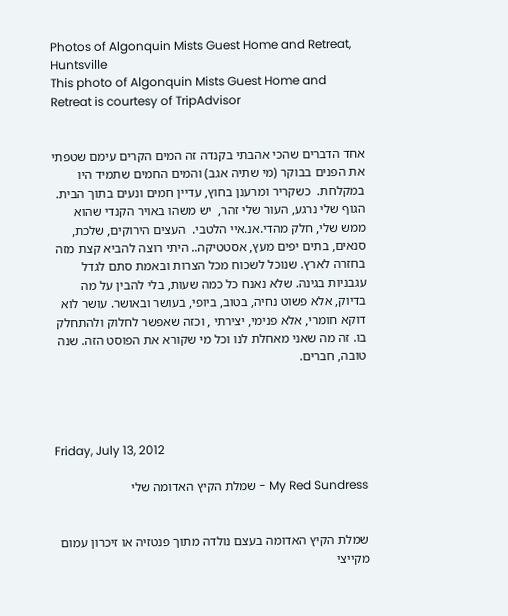Photos of Algonquin Mists Guest Home and Retreat, Huntsville
This photo of Algonquin Mists Guest Home and Retreat is courtesy of TripAdvisor


אחד הדברים שהכי אהבתי בקנדה זה המים הקרים עימם שטפתי את הפנים בבוקר (מי שתיה אגב) והמים החמים שתמיד היו במקלחת.  כשקריר ומרענן בחוץ, עדיין חמים ונעים בתוך הבית. הגוף שלי נרגע, העור שלי זהר,  יש משהו באויר הקנדי שהוא ממש שלי, חלק מהדי.אנ.איי הלטבי.  העצים הירוקים, שלכת, סנאים, בתים יפים מעץ, אסטטיקה.. היתי רוצה להביא קצת מזה בחזרה לארץ. שנוכל לשכוח מכל הצרות ובאמת סתם לגדל עגבניות בגינה. שלא נאנח כל כמה שעות, בלי להבין על מה בדיוק, אלא פשוט נחיה, בטוב, ביופי, בעושר ובאושר. עושר לוא דוקא חומרי, אלא פנימי, יצירתי , וכזה שאפשר לחלוק ולהתחלק בו. זה מה שאני מאחלת לנו וכל מי שקורא את הפוסט הזה. שנה טובה, חברים.




Friday, July 13, 2012

My Red Sundress - שמלת הקיץ האדומה שלי


שמלת הקיץ האדומה בעצם נולדה מתוך פנטזיה או זיכרון עמום מקייצי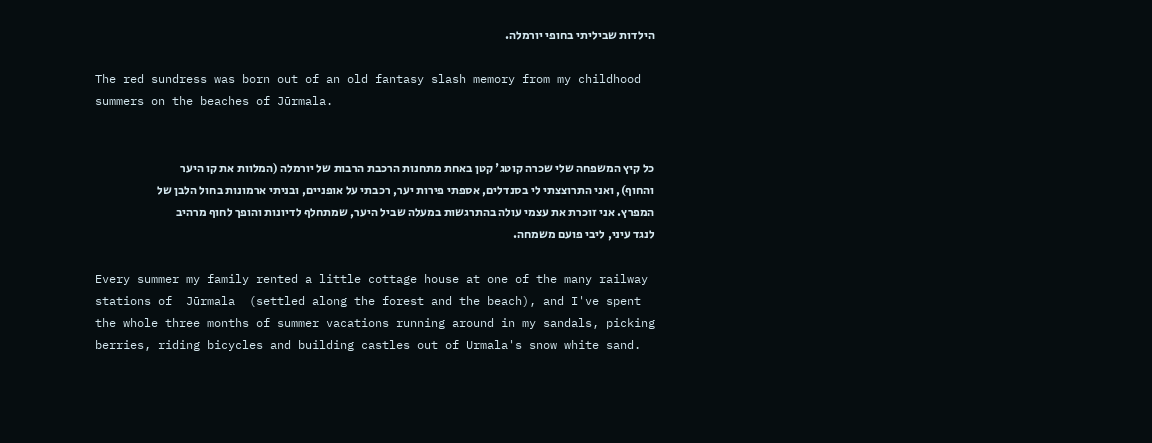הילדות שביליתי בחופי יורמלה.

The red sundress was born out of an old fantasy slash memory from my childhood summers on the beaches of Jūrmala.


כל קיץ המשפחה שלי שכרה קוטג' קטן באחת מתחנות הרכבת הרבות של יורמלה (המלוות את קו היער והחוף), ואני התרוצצתי לי בסנדלים, אספתי פירות יער, רכבתי על אופניים, ובניתי ארמונות בחול הלבן של המפרץ. אני זוכרת את עצמי עולה בהתרגשות במעלה שביל היער, שמתחלף לדיונות והופך לחוף מרהיב לנגד עיני, ליבי פועם משמחה.

Every summer my family rented a little cottage house at one of the many railway stations of  Jūrmala  (settled along the forest and the beach), and I've spent the whole three months of summer vacations running around in my sandals, picking berries, riding bicycles and building castles out of Urmala's snow white sand.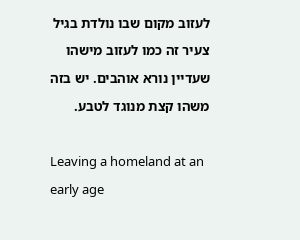לעזוב מקום שבו נולדת בגיל צעיר זה כמו לעזוב מישהו שעדיין נורא אוהבים. יש בזה משהו קצת מנוגד לטבע.

Leaving a homeland at an early age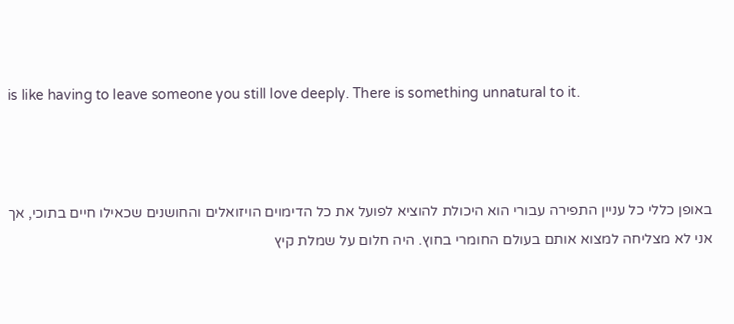is like having to leave someone you still love deeply. There is something unnatural to it.



באופן כללי כל עניין התפירה עבורי הוא היכולת להוציא לפועל את כל הדימוים הויזואלים והחושנים שכאילו חיים בתוכי, אך אני לא מצליחה למצוא אותם בעולם החומרי בחוץ. היה חלום על שמלת קיץ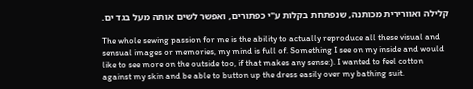קלילה ואוורירית מכותנה, שנפתחת בקלות ע"י כפתורים, ואפשר לשים אותה מעל בגד ים.

The whole sewing passion for me is the ability to actually reproduce all these visual and sensual images or memories, my mind is full of. Something I see on my inside and would like to see more on the outside too, if that makes any sense:). I wanted to feel cotton against my skin and be able to button up the dress easily over my bathing suit.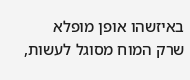באיזשהו אופן מופלא שרק המוח מסוגל לעשות,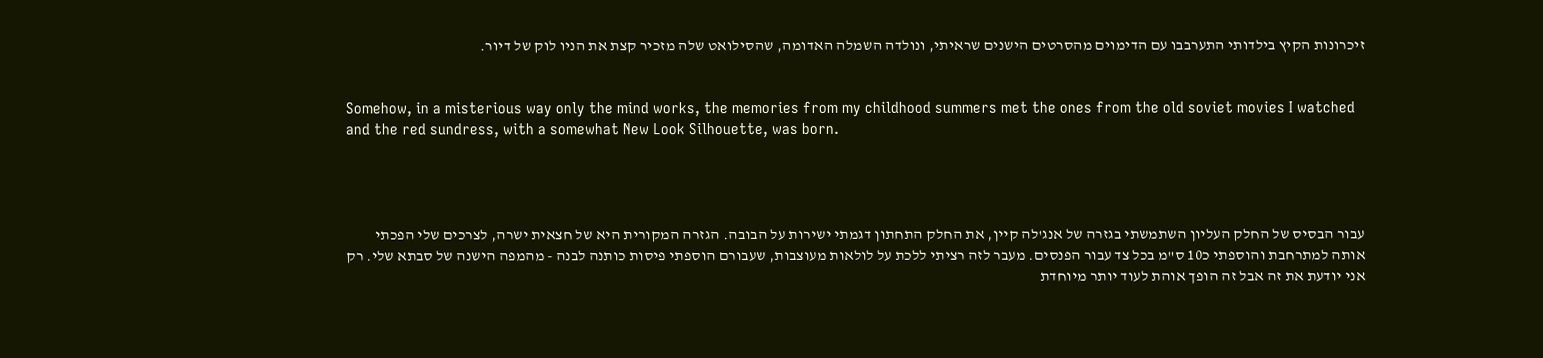זיכרונות הקיץ בילדותי התערבבו עם הדימוים מהסרטים הישנים שראיתי, ונולדה השמלה האדומה, שהסילואט שלה מזכיר קצת את הניו לוק של דיור.


Somehow, in a misterious way only the mind works, the memories from my childhood summers met the ones from the old soviet movies I watched and the red sundress, with a somewhat New Look Silhouette, was born.




עבור הבסיס של החלק העליון השתמשתי בגזרה של אנג'לה קיין, את החלק התחתון דגמתי ישירות על הבובה. הגזרה המקורית היא של חצאית ישרה, לצרכים שלי הפכתי אותה למתרחבת והוספתי כ10 ס"מ בכל צד עבור הפנסים. מעבר לזה רציתי ללכת על לולאות מעוצבות, שעבורם הוספתי פיסות כותנה לבנה - מהמפה הישנה של סבתא שלי. רק אני יודעת את זה אבל זה הופך אוהת לעוד יותר מיוחדת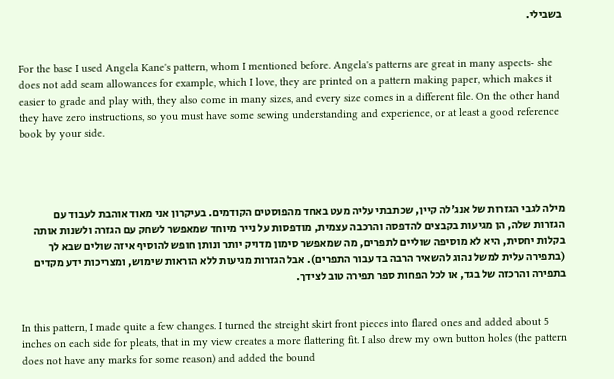בשבילי.


For the base I used Angela Kane's pattern, whom I mentioned before. Angela's patterns are great in many aspects- she does not add seam allowances for example, which I love, they are printed on a pattern making paper, which makes it easier to grade and play with, they also come in many sizes, and every size comes in a different file. On the other hand they have zero instructions, so you must have some sewing understanding and experience, or at least a good reference book by your side.




מילה לגבי הגזרות של אנג'לה קיין, שכתבתי עליה מעט באחד מהפוסטים הקודמים. בעיקרון אני מאוד אוהבת לעבוד עם הגזרות שלה, הן מגיעות בקבצים להדפסה והרכבה עצמית, מודפסות על נייר מיוחד שמאפשר לשחק עם הגזרה ולשנות אותה בקלות יחסית, היא לא מוסיפה שוליים לתפרים, מה שמאפשר סימון מדויק יותר ונותן חופש להוסיף איזה שולים שבא לך (בתפירה עלית למשל נהוג להשאיר הרבה בד עבור התפרים). אבל הגזרות מגיעות ללא הוראות שימוש, ומצריכות ידע מקדים בתפירה והרכזה של בגד, או לכל הפחות ספר תפירה טוב לצידך.


In this pattern, I made quite a few changes. I turned the streight skirt front pieces into flared ones and added about 5 inches on each side for pleats, that in my view creates a more flattering fit. I also drew my own button holes (the pattern does not have any marks for some reason) and added the bound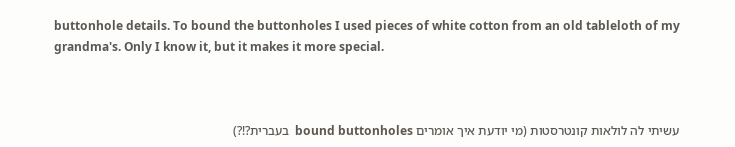buttonhole details. To bound the buttonholes I used pieces of white cotton from an old tableloth of my grandma's. Only I know it, but it makes it more special.



עשיתי לה לולאות קונטרסטות (מי יודעת איך אומרים bound buttonholes  בעברית?!?)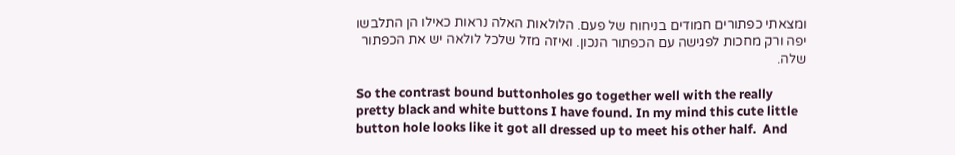ומצאתי כפתורים חמודים בניחוח של פעם. הלולאות האלה נראות כאילו הן התלבשו יפה ורק מחכות לפגישה עם הכפתור הנכון. ואיזה מזל שלכל לולאה יש את הכפתור שלה.

So the contrast bound buttonholes go together well with the really pretty black and white buttons I have found. In my mind this cute little button hole looks like it got all dressed up to meet his other half.  And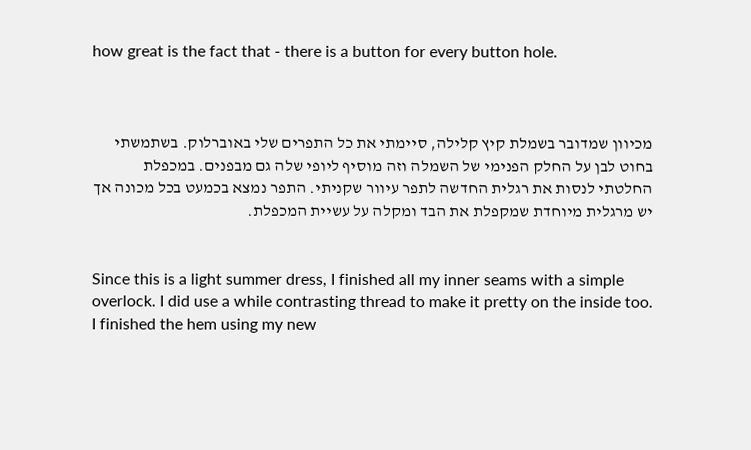how great is the fact that - there is a button for every button hole.



מכיוון שמדובר בשמלת קיץ קלילה, סיימתי את כל התפרים שלי באוברלוק. בשתמשתי בחוט לבן על החלק הפנימי של השמלה וזה מוסיף ליופי שלה גם מבפנים. במכפלת החלטתי לנסות את רגלית החדשה לתפר עיוור שקניתי. התפר נמצא בכמעט בכל מכונה אך יש מרגלית מיוחדת שמקפלת את הבד ומקלה על עשיית המכפלת.


Since this is a light summer dress, I finished all my inner seams with a simple overlock. I did use a while contrasting thread to make it pretty on the inside too. I finished the hem using my new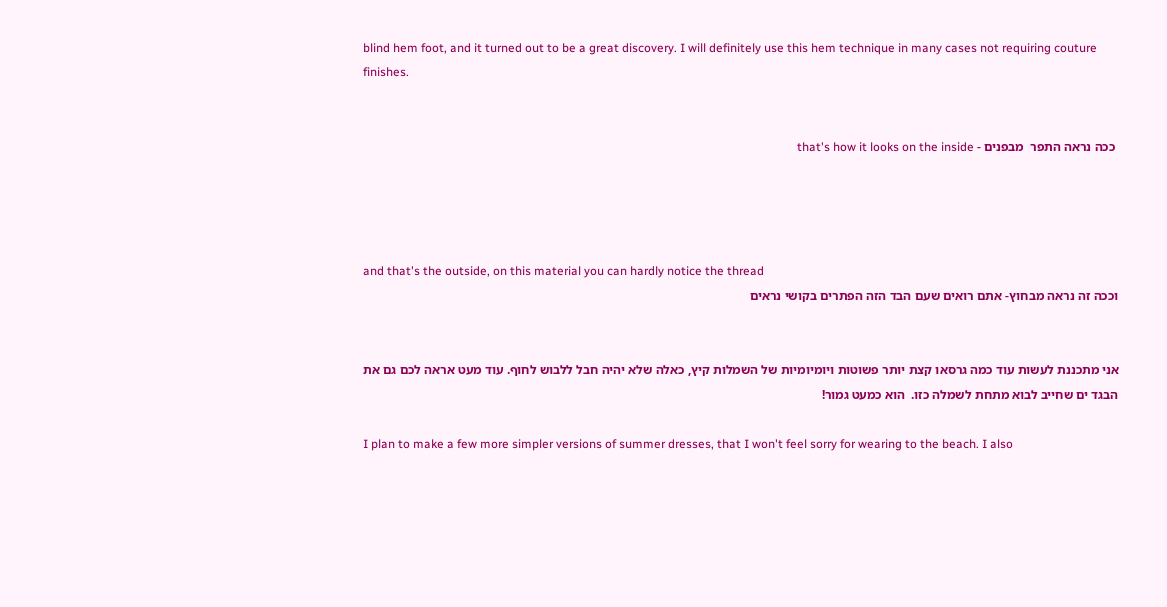blind hem foot, and it turned out to be a great discovery. I will definitely use this hem technique in many cases not requiring couture finishes.


 ככה נראה התפר  מבפנים - that's how it looks on the inside




and that's the outside, on this material you can hardly notice the thread
וככה זה נראה מבחוץ- אתם רואים שעם הבד הזה הפתרים בקושי נראים


אני מתכננת לעשות עוד כמה גרסאו קצת יותר פשוטות ויומיומיות של השמלות קיץ, כאלה שלא יהיה חבל ללבוש לחוף. עוד מעט אראה לכם גם את הבגד ים שחייב לבוא מתחת לשמלה כזו.  הוא כמעט גמור!

I plan to make a few more simpler versions of summer dresses, that I won't feel sorry for wearing to the beach. I also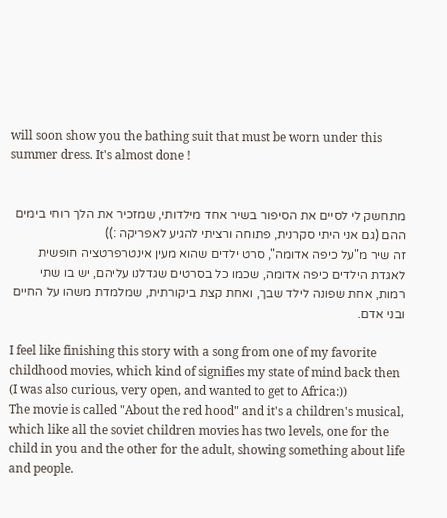will soon show you the bathing suit that must be worn under this summer dress. It's almost done !


מתחשק לי לסיים את הסיפור בשיר אחד מילדותי, שמזכיר את הלך רוחי בימים ההם (גם אני היתי סקרנית, פתוחה ורציתי להגיע לאפריקה :))
זה שיר מ"על כיפה אדומה", סרט ילדים שהוא מעין אינטרפרטציה חופשית לאגדת הילדים כיפה אדומה, שכמו כל בסרטים שגדלנו עליהם, יש בו שתי רמות, אחת שפונה לילד שבך, ואחת קצת ביקורתית, שמלמדת משהו על החיים ובני אדם.

I feel like finishing this story with a song from one of my favorite childhood movies, which kind of signifies my state of mind back then
(I was also curious, very open, and wanted to get to Africa:))
The movie is called "About the red hood" and it's a children's musical, which like all the soviet children movies has two levels, one for the child in you and the other for the adult, showing something about life and people.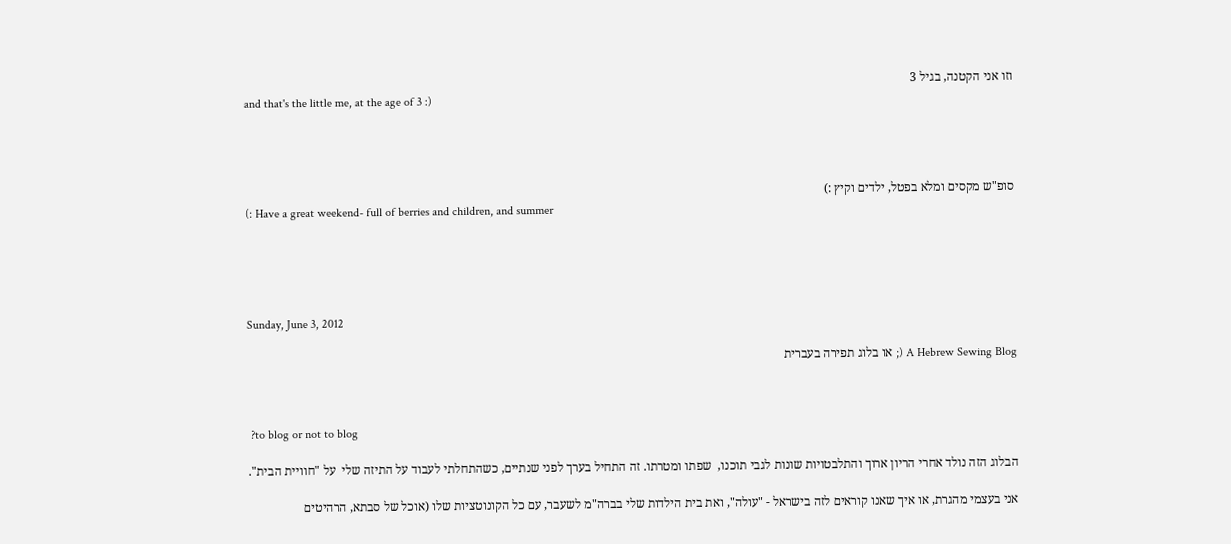וזו אני הקטנה, בגיל 3
and that's the little me, at the age of 3 :)




סופ"ש מקסים ומלא בפטל, ילדים וקיץ :)
(: Have a great weekend- full of berries and children, and summer





Sunday, June 3, 2012

A Hebrew Sewing Blog (; או בלוג תפירה בעברית



 ?to blog or not to blog

הבלוג הזה נולד אחרי הריון ארוך והתלבטויות שונות לגבי תוכנו,  שפתו ומטרתו. זה התחיל בערך לפני שנתיים, כשהתחלתי לעבוד על התיזה שלי  על "חוויית הבית".

אני בעצמי מהגרת, או איך שאנו קוראים לזה בישראל - "עולה", ואת בית הילדות שלי בברה"מ לשעבר, עם כל הקונוטציות שלו (אוכל של סבתא, הרהיטים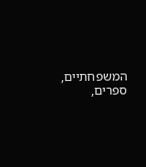המשפחתיים, ספרים,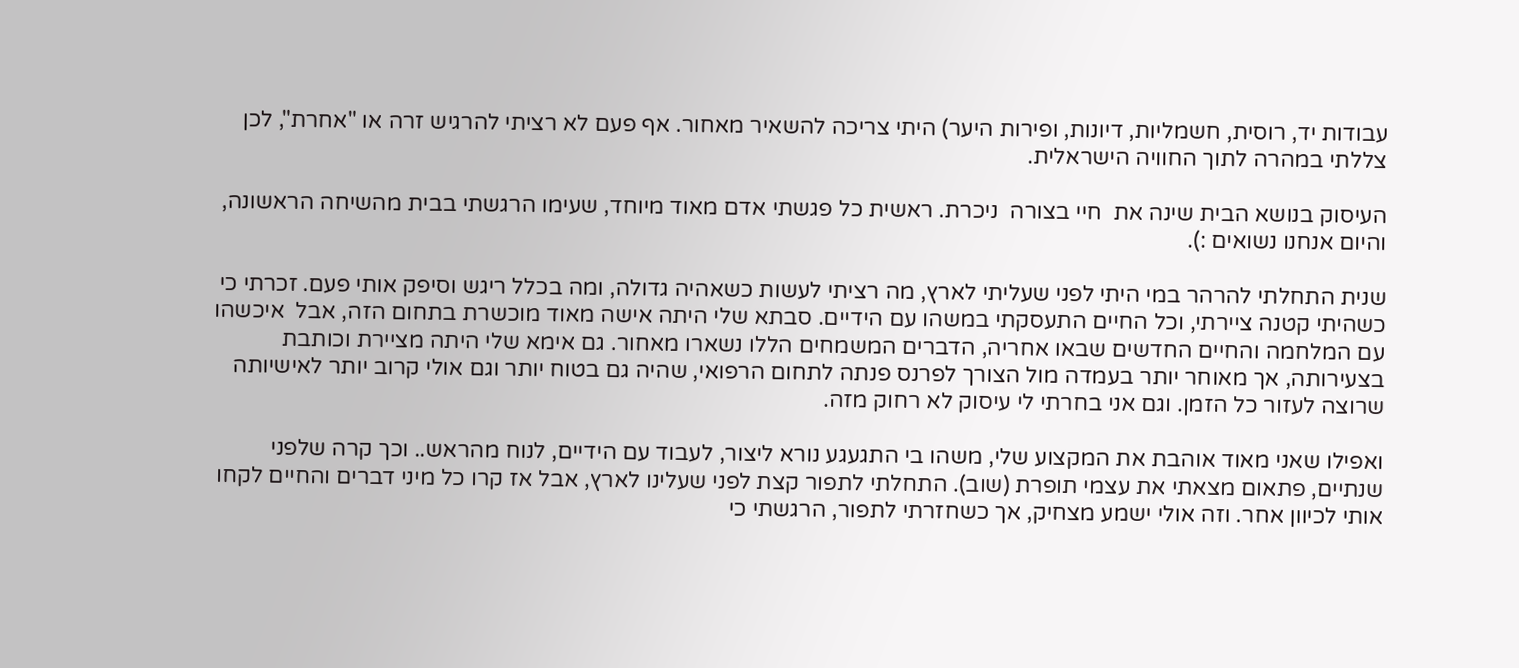עבודות יד, רוסית, חשמליות, דיונות, ופירות היער) היתי צריכה להשאיר מאחור. אף פעם לא רציתי להרגיש זרה או "אחרת", לכן צללתי במהרה לתוך החוויה הישראלית.

העיסוק בנושא הבית שינה את  חיי בצורה  ניכרת. ראשית כל פגשתי אדם מאוד מיוחד, שעימו הרגשתי בבית מהשיחה הראשונה, והיום אנחנו נשואים :).

שנית התחלתי להרהר במי היתי לפני שעליתי לארץ, מה רציתי לעשות כשאהיה גדולה, ומה בכלל ריגש וסיפק אותי פעם. זכרתי כי כשהיתי קטנה ציירתי, וכל החיים התעסקתי במשהו עם הידיים. סבתא שלי היתה אישה מאוד מוכשרת בתחום הזה, אבל  איכשהו עם המלחמה והחיים החדשים שבאו אחריה, הדברים המשמחים הללו נשארו מאחור. גם אימא שלי היתה מציירת וכותבת בצעירותה, אך מאוחר יותר בעמדה מול הצורך לפרנס פנתה לתחום הרפואי, שהיה גם בטוח יותר וגם אולי קרוב יותר לאישיותה שרוצה לעזור כל הזמן. וגם אני בחרתי לי עיסוק לא רחוק מזה.

ואפילו שאני מאוד אוהבת את המקצוע שלי, משהו בי התגעגע נורא ליצור, לעבוד עם הידיים, לנוח מהראש.. וכך קרה שלפני שנתיים, פתאום מצאתי את עצמי תופרת (שוב). התחלתי לתפור קצת לפני שעלינו לארץ, אבל אז קרו כל מיני דברים והחיים לקחו אותי לכיוון אחר. וזה אולי ישמע מצחיק, אך כשחזרתי לתפור, הרגשתי כי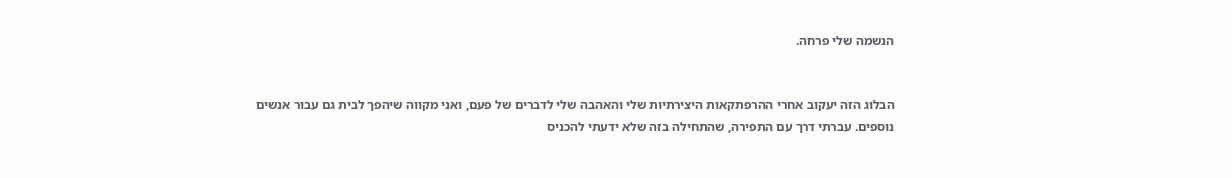הנשמה שלי פרחה.


הבלוג הזה יעקוב אחרי ההרפתקאות היצירתיות שלי והאהבה שלי לדברים של פעם, ואני מקווה שיהפך לבית גם עבור אנשים נוספים. עברתי דרך עם התפירה, שהתחילה בזה שלא ידעתי להכניס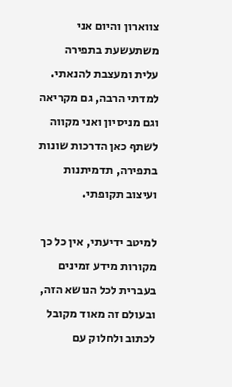צווארון והיום אני משתעשעת בתפירה עלית ומעצבת להנאתי. למדתי הרבה, גם מקריאה וגם מניסיון ואני מקווה לשתף כאן הדרכות שונות בתפירה, תדמיתנות ועיצוב תקופתי.

למיטב ידיעתי, אין כל כך מקורות מידע זמינים בעברית לכל הנושא הזה, ובעולם זה מאוד מקובל לכתוב ולחלוק עם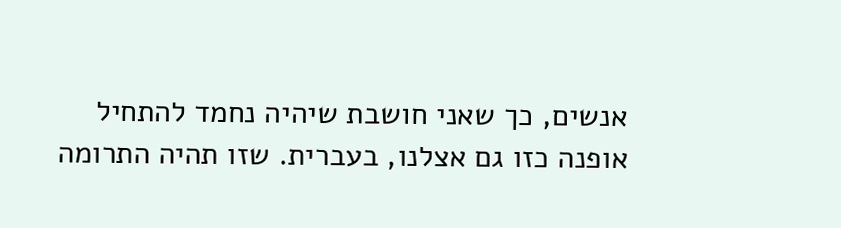אנשים, כך שאני חושבת שיהיה נחמד להתחיל אופנה כזו גם אצלנו, בעברית. שזו תהיה התרומה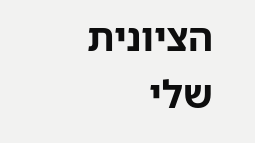הציונית שלי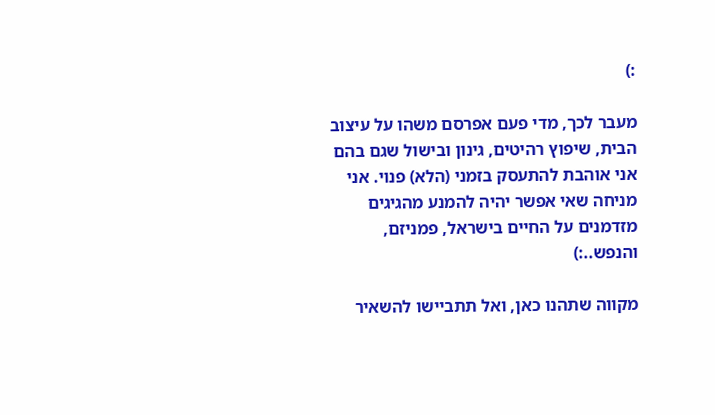:)

מעבר לכך, מדי פעם אפרסם משהו על עיצוב הבית, שיפוץ רהיטים, גינון ובישול שגם בהם אני אוהבת להתעסק בזמני (הלא) פנוי. אני מניחה שאי אפשר יהיה להמנע מהגיגים מזדמנים על החיים בישראל, פמניזם, והנפש..:)

מקווה שתהנו כאן, ואל תתביישו להשאיר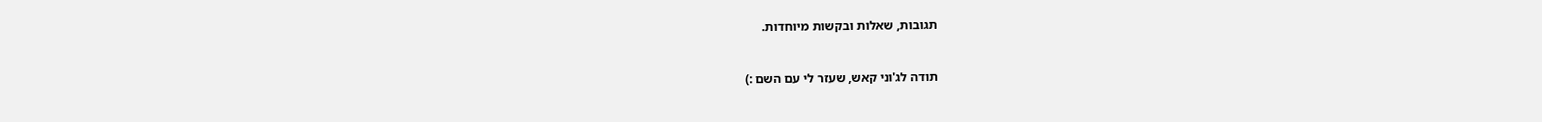תגובות, שאלות ובקשות מיוחדות.



תודה לג'וני קאש, שעזר לי עם השם :)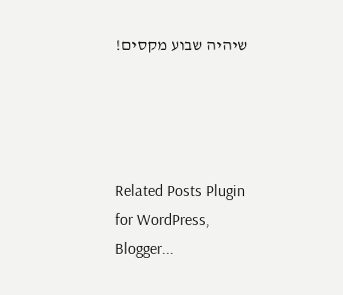שיהיה שבוע מקסים!




Related Posts Plugin for WordPress, Blogger...